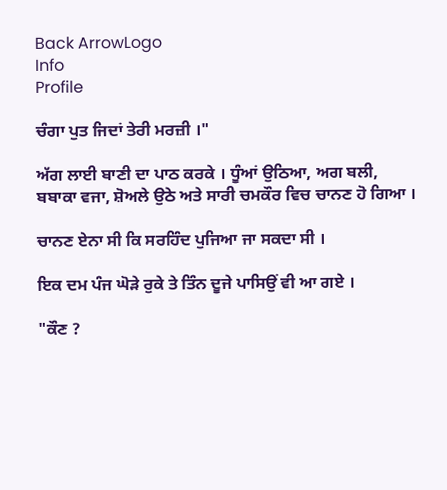Back ArrowLogo
Info
Profile

ਚੰਗਾ ਪੁਤ ਜਿਦਾਂ ਤੇਰੀ ਮਰਜ਼ੀ ।"

ਅੱਗ ਲਾਈ ਬਾਣੀ ਦਾ ਪਾਠ ਕਰਕੇ । ਧੂੰਆਂ ਉਠਿਆ, ਅਗ ਬਲੀ, ਬਬਾਕਾ ਵਜਾ, ਸ਼ੋਅਲੇ ਉਠੇ ਅਤੇ ਸਾਰੀ ਚਮਕੌਰ ਵਿਚ ਚਾਨਣ ਹੋ ਗਿਆ ।

ਚਾਨਣ ਏਨਾ ਸੀ ਕਿ ਸਰਹਿੰਦ ਪੁਜਿਆ ਜਾ ਸਕਦਾ ਸੀ ।

ਇਕ ਦਮ ਪੰਜ ਘੋੜੇ ਰੁਕੇ ਤੇ ਤਿੰਨ ਦੂਜੇ ਪਾਸਿਉਂ ਵੀ ਆ ਗਏ ।

"ਕੌਣ ?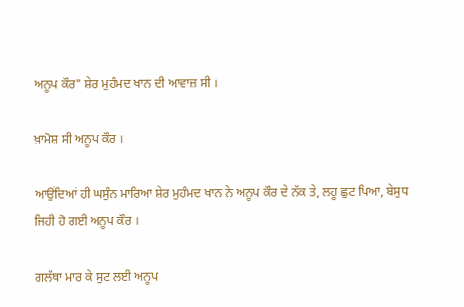ਅਨੂਪ ਕੌਰ" ਸ਼ੇਰ ਮੁਹੰਮਦ ਖਾਨ ਦੀ ਆਵਾਜ਼ ਸੀ ।

ਖ਼ਾਮੋਸ਼ ਸੀ ਅਨੂਪ ਕੌਰ ।

ਆਉਂਦਿਆਂ ਹੀ ਘਸੁੰਨ ਮਾਰਿਆ ਸ਼ੇਰ ਮੁਹੰਮਦ ਖਾਨ ਨੇ ਅਨੂਪ ਕੌਰ ਦੇ ਨੱਕ ਤੇ, ਲਹੂ ਛੁਟ ਪਿਆ, ਬੇਸੁਧ ਜਿਹੀ ਹੋ ਗਈ ਅਨੂਪ ਕੌਰ ।

ਗਲੱਥਾ ਮਾਰ ਕੇ ਸੁਟ ਲਈ ਅਨੂਪ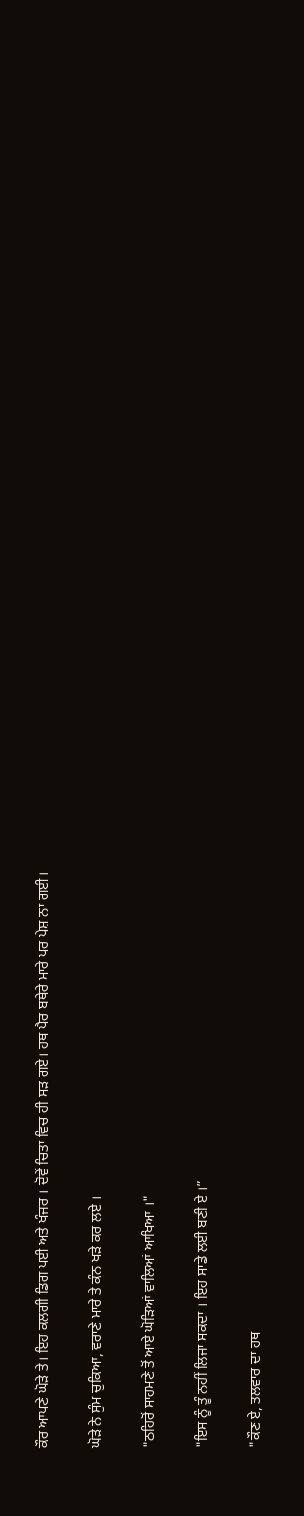ਕੌਰ ਆਪਣੇ ਘੋੜੇ ਤੇ। ਇਹ ਕਲਗੀ ਡਿਗ ਪਈ ਅਤੇ ਖੰਜਰ । ਦੋਵੇਂ ਚਿਤਾ ਵਿਚ ਹੀ ਸੜ ਗਏ। ਹਥ ਪੈਰ ਬਥੇਰੇ ਮਾਰੇ ਪਰ ਪੇਸ਼ ਨਾ ਗਈ।

ਘੋੜੇ ਨੇ ਸੁੰਮ ਚੁਕਿਆ, ਵਰਾਣੇ ਮਾਰੇ ਤੇ ਕੰਨ ਖੜੇ ਕਰ ਲਏ ।

"ਠਹਿਰੋਂ ਸਾਹਮਣੇ ਤੋਂ ਆਏ ਘੋੜਿਆਂ ਵਾਲਿਆਂ ਆਖਿਆ ।"

"ਇਸ ਨੂੰ ਤੂੰ ਨਹੀਂ ਲਿਜਾ ਸਕਦਾ । ਇਹ ਸਾਡੇ ਲਈ ਬਣੀ ਏ ।”

"ਕੌਣ ਏ, ਤਲਵਾਰ ਦਾ ਹਥ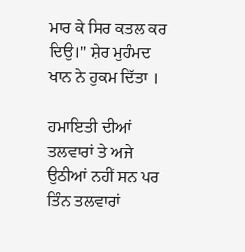ਮਾਰ ਕੇ ਸਿਰ ਕਤਲ ਕਰ ਦਿਉ।" ਸ਼ੇਰ ਮੁਹੰਮਦ ਖਾਨ ਨੇ ਹੁਕਮ ਦਿੱਤਾ ।

ਹਮਾਇਤੀ ਦੀਆਂ ਤਲਵਾਰਾਂ ਤੇ ਅਜੇ ਉਠੀਆਂ ਨਹੀਂ ਸਨ ਪਰ ਤਿੰਨ ਤਲਵਾਰਾਂ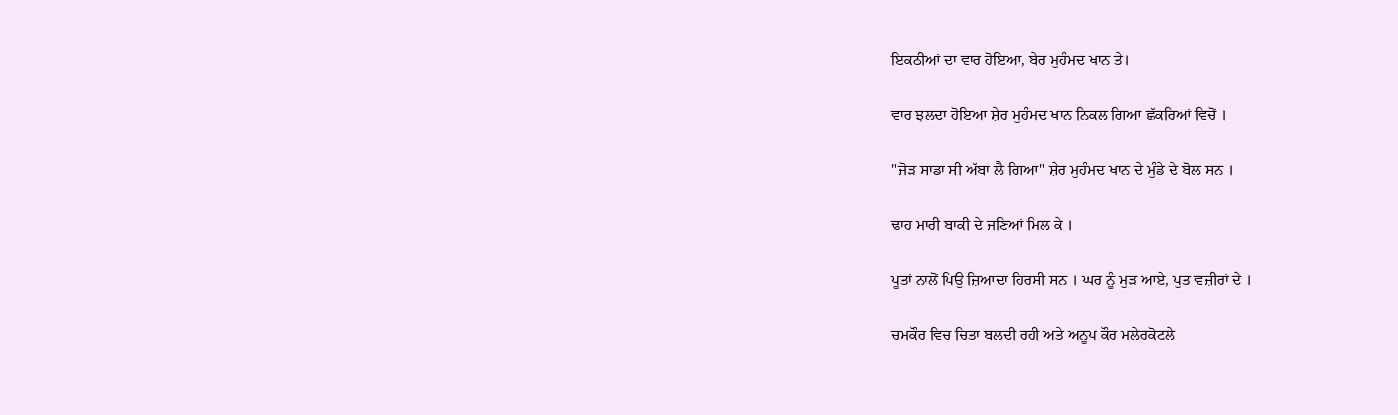ਇਕਠੀਆਂ ਦਾ ਵਾਰ ਹੋਇਆ, ਬੇਰ ਮੁਹੰਮਦ ਖਾਨ ਤੇ।

ਵਾਰ ਝਲਦਾ ਹੋਇਆ ਸ਼ੇਰ ਮੁਹੰਮਦ ਖਾਨ ਨਿਕਲ ਗਿਆ ਛੱਕਰਿਆਂ ਵਿਚੋਂ ।

"ਜੋੜ ਸਾਡਾ ਸੀ ਅੱਬਾ ਲੈ ਗਿਆ" ਸ਼ੇਰ ਮੁਹੰਮਦ ਖਾਨ ਦੇ ਮੁੰਡੇ ਦੇ ਬੋਲ ਸਨ ।

ਢਾਹ ਮਾਰੀ ਬਾਕੀ ਦੇ ਜਣਿਆਂ ਮਿਲ ਕੇ ।

ਪੂਤਾਂ ਨਾਲੋਂ ਪਿਉ ਜ਼ਿਆਦਾ ਹਿਰਸੀ ਸਨ । ਘਰ ਨੂੰ ਮੁੜ ਆਏ, ਪੁਤ ਵਜ਼ੀਰਾਂ ਦੇ ।

ਚਮਕੌਰ ਵਿਚ ਚਿਤਾ ਬਲਦੀ ਰਹੀ ਅਤੇ ਅਨੂਪ ਕੌਰ ਮਲੇਰਕੋਟਲੇ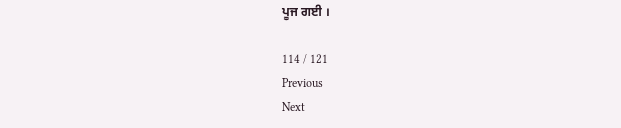ਪੂਜ ਗਈ ।

114 / 121
Previous
Next